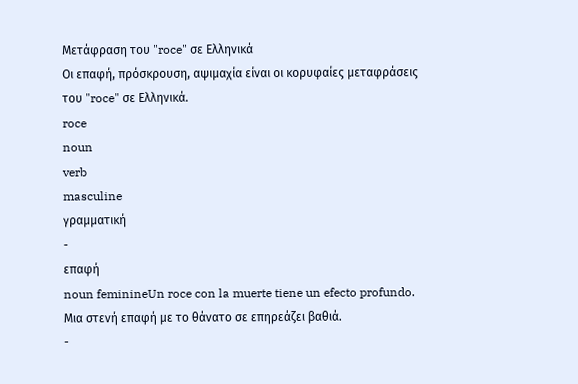Μετάφραση του "roce" σε Ελληνικά
Οι επαφή, πρόσκρουση, αψιμαχία είναι οι κορυφαίες μεταφράσεις του "roce" σε Ελληνικά.
roce
noun
verb
masculine
γραμματική
-
επαφή
noun feminineUn roce con la muerte tiene un efecto profundo.
Μια στενή επαφή με το θάνατο σε επηρεάζει βαθιά.
-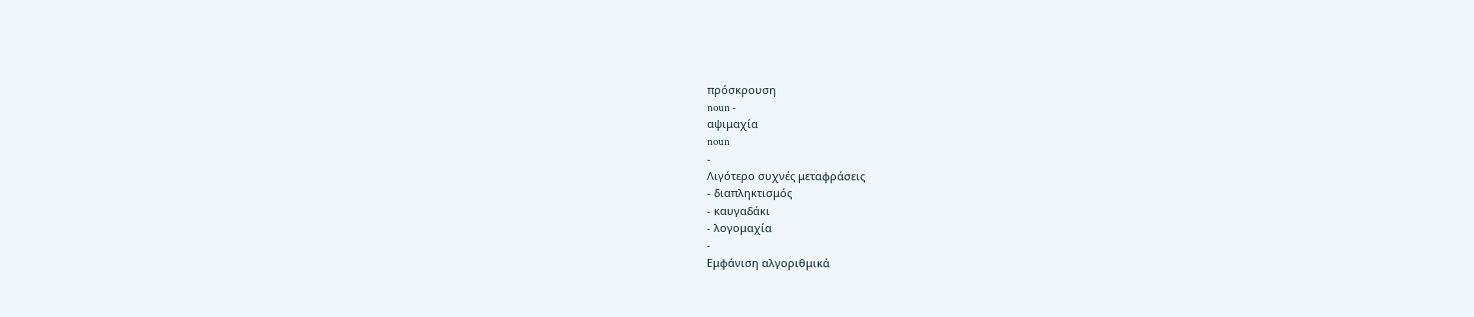πρόσκρουση
noun -
αψιμαχία
noun
-
Λιγότερο συχνές μεταφράσεις
- διαπληκτισμός
- καυγαδάκι
- λογομαχία
-
Εμφάνιση αλγοριθμικά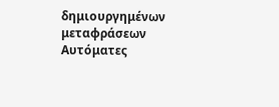δημιουργημένων μεταφράσεων
Αυτόματες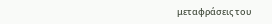μεταφράσεις του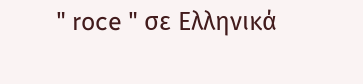" roce " σε Ελληνικά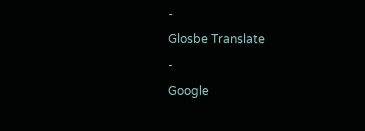-
Glosbe Translate
-
Google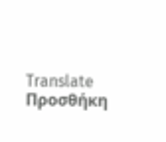Translate
Προσθήκη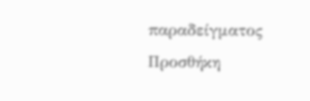παραδείγματος
Προσθήκη